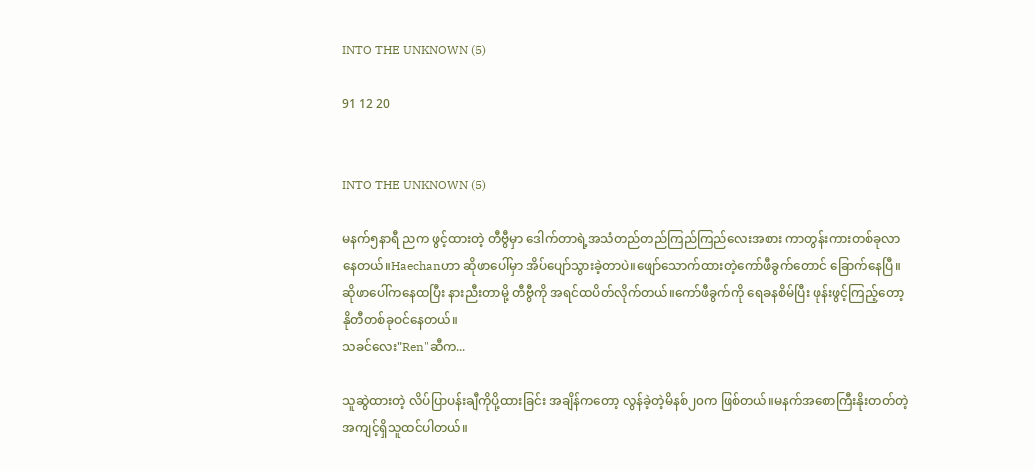INTO THE UNKNOWN (5)

91 12 20


INTO THE UNKNOWN (5)

မနက်၅နာရီ ညက ဖွင့်ထားတဲ့ တီဗွီမှာ ဒေါက်တာရဲ့အသံတည်တည်ကြည်ကြည်လေးအစား ကာတွန်းကားတစ်ခုလာနေတယ်။Haechanဟာ ဆိုဖာပေါ်မှာ အိပ်ပျော်သွားခဲ့တာပဲ။ဖျော်သောက်ထားတဲ့ကော်ဖီခွက်တောင် ခြောက်နေပြီ။ဆိုဖာပေါ်ကနေထပြီး နားညီးတာမို့ တီဗွီကို အရင်ထပိတ်လိုက်တယ်။ကော်ဖီခွက်ကို ရေခနစိမ်ပြီး ဖုန်းဖွင့်ကြည့်တော့ နိုတီတစ်ခုဝင်နေတယ်။
သခင်လေး"Ren"ဆီက...

သူဆွဲထားတဲ့ လိပ်ပြာပန်းချီကိုပို့ထားခြင်း အချိန်ကတော့ လွန်ခဲ့တဲ့မိနစ်၂၀က ဖြစ်တယ်။မနက်အစောကြီးနိုးတတ်တဲ့အကျင့်ရှိသူထင်ပါတယ်။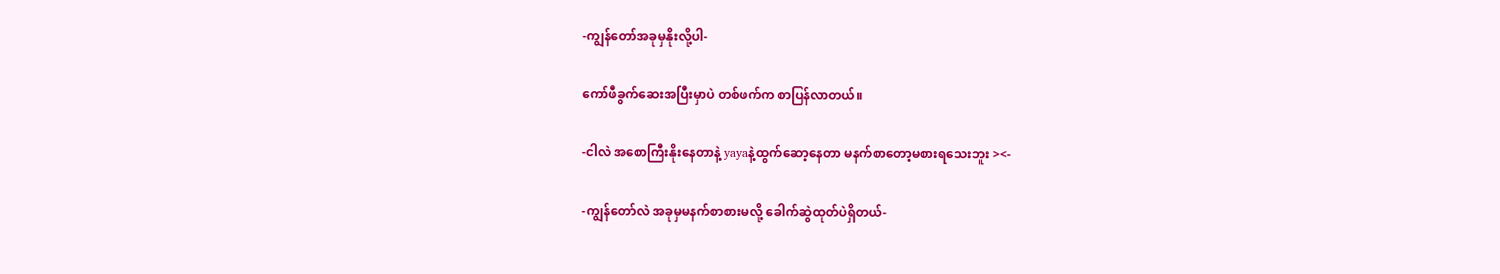-ကျွန်တော်အခုမှနိုးလို့ပါ-

ကော်ဖီခွက်ဆေးအပြီးမှာပဲ တစ်ဖက်က စာပြန်လာတယ်။

-ငါလဲ အစောကြီးနိုးနေတာနဲ့ yayaနဲ့ထွက်ဆော့နေတာ မနက်စာတော့မစားရသေးဘူး ><-

-ကျွန်တော်လဲ အခုမှမနက်စာစားမလို့ ခေါက်ဆွဲထုတ်ပဲရှိတယ်-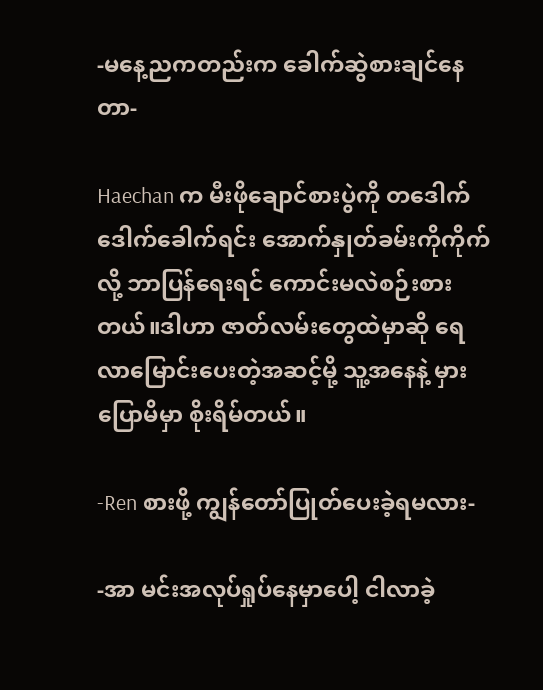-မနေ့ညကတည်းက ခေါက်ဆွဲစားချင်နေတာ-

Haechan က မီးဖိုချောင်စားပွဲကို တဒေါက်ဒေါက်ခေါက်ရင်း အောက်နှုတ်ခမ်းကိုကိုက်လို့ ဘာပြန်ရေးရင် ကောင်းမလဲစဉ်းစားတယ်။ဒါဟာ ဇာတ်လမ်းတွေထဲမှာဆို ရေလာမြောင်းပေးတဲ့အဆင့်မို့ သူ့အနေနဲ့ မှားပြောမိမှာ စိုးရိမ်တယ်။

-Ren စားဖို့ ကျွန်တော်ပြုတ်ပေးခဲ့ရမလား-

-အာ မင်းအလုပ်ရှုပ်နေမှာပေါ့ ငါလာခဲ့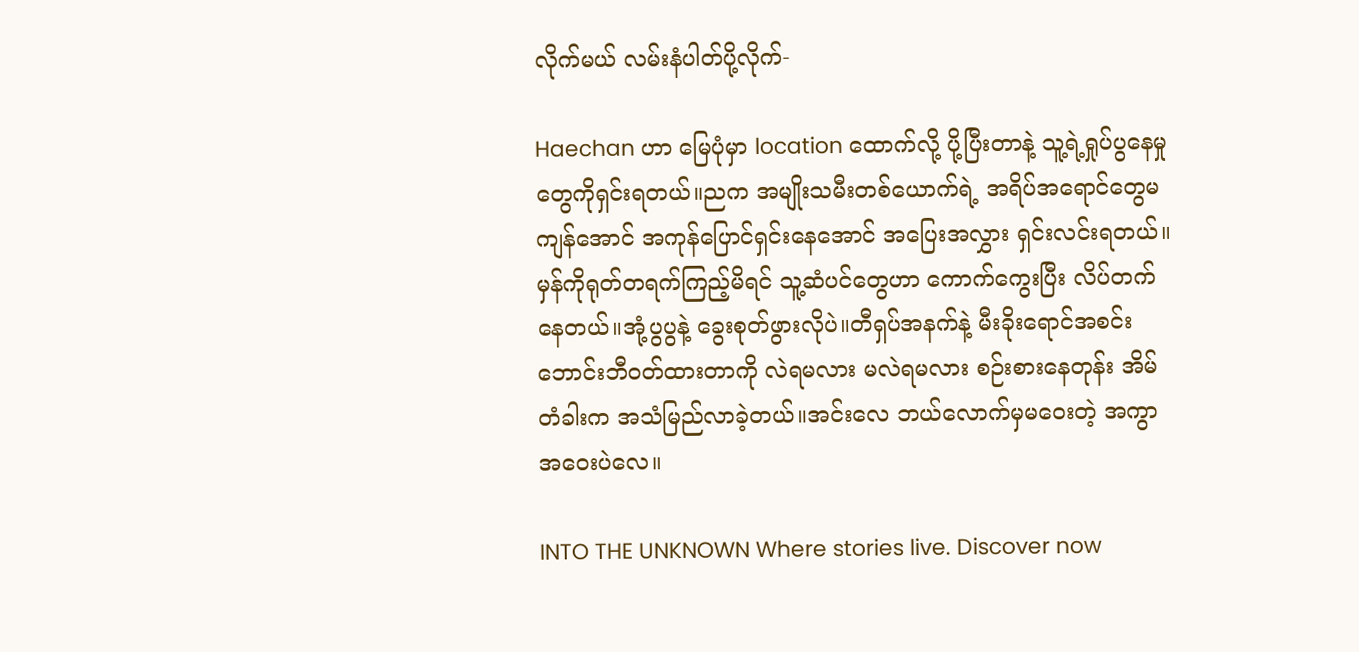လိုက်မယ် လမ်းနံပါတ်ပို့လိုက်-

Haechan ဟာ မြေပုံမှာ location ထောက်လို့ ပို့ပြီးတာနဲ့ သူ့ရဲ့ရှုပ်ပွနေမှုတွေကိုရှင်းရတယ်။ညက အမျိုးသမီးတစ်ယောက်ရဲ့ အရိပ်အရောင်တွေမကျန်အောင် အကုန်ပြောင်ရှင်းနေအောင် အပြေးအလွှား ရှင်းလင်းရတယ်။မှန်ကိုရုတ်တရက်ကြည့်မိရင် သူ့ဆံပင်တွေဟာ ကောက်ကွေးပြီး လိပ်တက်နေတယ်။အုံ့ပွပွနဲ့ ခွေးစုတ်ဖွားလိုပဲ။တီရှပ်အနက်နဲ့ မီးခိုးရောင်အစင်းဘောင်းဘီဝတ်ထားတာကို လဲရမလား မလဲရမလား စဉ်းစားနေတုန်း အိမ်တံခါးက အသံမြည်လာခဲ့တယ်။အင်းလေ ဘယ်လောက်မှမဝေးတဲ့ အကွာအဝေးပဲလေ။

INTO THE UNKNOWN Where stories live. Discover now